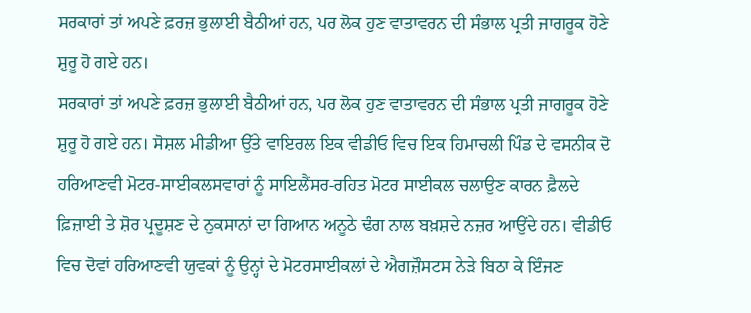ਸਰਕਾਰਾਂ ਤਾਂ ਅਪਣੇ ਫ਼ਰਜ਼ ਭੁਲਾਈ ਬੈਠੀਆਂ ਹਨ, ਪਰ ਲੋਕ ਹੁਣ ਵਾਤਾਵਰਨ ਦੀ ਸੰਭਾਲ ਪ੍ਰਤੀ ਜਾਗਰੂਕ ਹੋਣੇ ਸ਼ੁਰੂ ਹੋ ਗਏ ਹਨ।
ਸਰਕਾਰਾਂ ਤਾਂ ਅਪਣੇ ਫ਼ਰਜ਼ ਭੁਲਾਈ ਬੈਠੀਆਂ ਹਨ, ਪਰ ਲੋਕ ਹੁਣ ਵਾਤਾਵਰਨ ਦੀ ਸੰਭਾਲ ਪ੍ਰਤੀ ਜਾਗਰੂਕ ਹੋਣੇ ਸ਼ੁਰੂ ਹੋ ਗਏ ਹਨ। ਸੋਸ਼ਲ ਮੀਡੀਆ ਉੱਤੇ ਵਾਇਰਲ ਇਕ ਵੀਡੀਓ ਵਿਚ ਇਕ ਹਿਮਾਚਲੀ ਪਿੰਡ ਦੇ ਵਸਨੀਕ ਦੋ ਹਰਿਆਣਵੀ ਮੋਟਰ-ਸਾਈਕਲਸਵਾਰਾਂ ਨੂੰ ਸਾਇਲੈਂਸਰ-ਰਹਿਤ ਮੋਟਰ ਸਾਈਕਲ ਚਲਾਉਣ ਕਾਰਨ ਫ਼ੈਲਦੇ ਫ਼ਿਜ਼ਾਈ ਤੇ ਸ਼ੋਰ ਪ੍ਰਦੂਸ਼ਣ ਦੇ ਨੁਕਸਾਨਾਂ ਦਾ ਗਿਆਨ ਅਨੂਠੇ ਢੰਗ ਨਾਲ ਬਖ਼ਸ਼ਦੇ ਨਜ਼ਰ ਆਉਂਦੇ ਹਨ। ਵੀਡੀਓ ਵਿਚ ਦੋਵਾਂ ਹਰਿਆਣਵੀ ਯੁਵਕਾਂ ਨੂੰ ਉਨ੍ਹਾਂ ਦੇ ਮੋਟਰਸਾਈਕਲਾਂ ਦੇ ਐਗਜ਼ੌਸਟਸ ਨੇੜੇ ਬਿਠਾ ਕੇ ਇੰਜਣ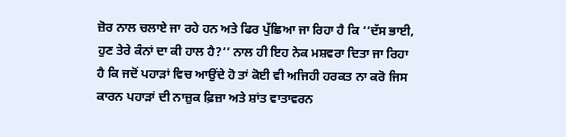ਜ਼ੋਰ ਨਾਲ ਚਲਾਏ ਜਾ ਰਹੇ ਹਨ ਅਤੇ ਫਿਰ ਪੁੱਛਿਆ ਜਾ ਰਿਹਾ ਹੈ ਕਿ ‘‘ਦੱਸ ਭਾਈ, ਹੁਣ ਤੇਰੇ ਕੰਨਾਂ ਦਾ ਕੀ ਹਾਲ ਹੈ?’’ ਨਾਲ ਹੀ ਇਹ ਨੇਕ ਮਸ਼ਵਰਾ ਦਿਤਾ ਜਾ ਰਿਹਾ ਹੈ ਕਿ ਜਦੋਂ ਪਹਾੜਾਂ ਵਿਚ ਆਉਂਦੇ ਹੋ ਤਾਂ ਕੋਈ ਵੀ ਅਜਿਹੀ ਹਰਕਤ ਨਾ ਕਰੋ ਜਿਸ ਕਾਰਨ ਪਹਾੜਾਂ ਦੀ ਨਾਜ਼ੁਕ ਫ਼ਿਜ਼ਾ ਅਤੇ ਸ਼ਾਂਤ ਵਾਤਾਵਰਨ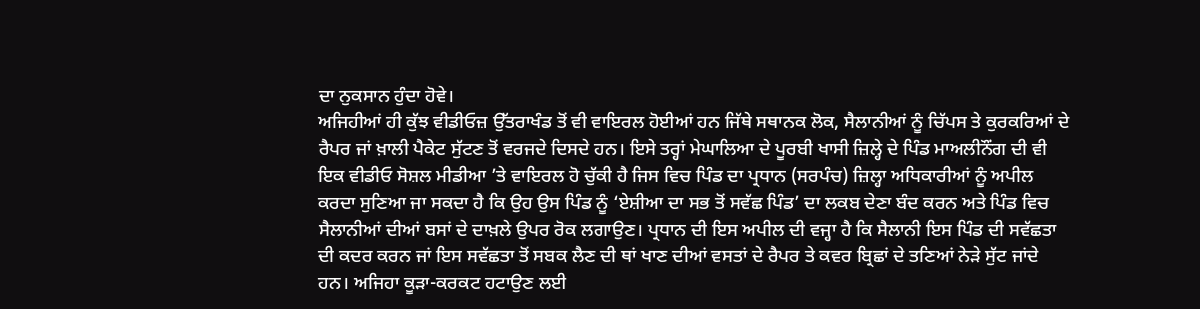ਦਾ ਨੁਕਸਾਨ ਹੁੰਦਾ ਹੋਵੇ।
ਅਜਿਹੀਆਂ ਹੀ ਕੁੱਝ ਵੀਡੀਓਜ਼ ਉੱਤਰਾਖੰਡ ਤੋਂ ਵੀ ਵਾਇਰਲ ਹੋਈਆਂ ਹਨ ਜਿੱਥੇ ਸਥਾਨਕ ਲੋਕ, ਸੈਲਾਨੀਆਂ ਨੂੰ ਚਿੱਪਸ ਤੇ ਕੁਰਕਰਿਆਂ ਦੇ ਰੈਪਰ ਜਾਂ ਖ਼ਾਲੀ ਪੈਕੇਟ ਸੁੱਟਣ ਤੋਂ ਵਰਜਦੇ ਦਿਸਦੇ ਹਨ। ਇਸੇ ਤਰ੍ਹਾਂ ਮੇਘਾਲਿਆ ਦੇ ਪੂਰਬੀ ਖਾਸੀ ਜ਼ਿਲ੍ਹੇ ਦੇ ਪਿੰਡ ਮਾਅਲੀਨੌਂਗ ਦੀ ਵੀ ਇਕ ਵੀਡੀਓ ਸੋਸ਼ਲ ਮੀਡੀਆ ’ਤੇ ਵਾਇਰਲ ਹੋ ਚੁੱਕੀ ਹੈ ਜਿਸ ਵਿਚ ਪਿੰਡ ਦਾ ਪ੍ਰਧਾਨ (ਸਰਪੰਚ) ਜ਼ਿਲ੍ਹਾ ਅਧਿਕਾਰੀਆਂ ਨੂੰ ਅਪੀਲ ਕਰਦਾ ਸੁਣਿਆ ਜਾ ਸਕਦਾ ਹੈ ਕਿ ਉਹ ਉਸ ਪਿੰਡ ਨੂੰ ‘ਏਸ਼ੀਆ ਦਾ ਸਭ ਤੋਂ ਸਵੱਛ ਪਿੰਡ’ ਦਾ ਲਕਬ ਦੇਣਾ ਬੰਦ ਕਰਨ ਅਤੇ ਪਿੰਡ ਵਿਚ ਸੈਲਾਨੀਆਂ ਦੀਆਂ ਬਸਾਂ ਦੇ ਦਾਖ਼ਲੇ ਉਪਰ ਰੋਕ ਲਗਾਉਣ। ਪ੍ਰਧਾਨ ਦੀ ਇਸ ਅਪੀਲ ਦੀ ਵਜ੍ਹਾ ਹੈ ਕਿ ਸੈਲਾਨੀ ਇਸ ਪਿੰਡ ਦੀ ਸਵੱਛਤਾ ਦੀ ਕਦਰ ਕਰਨ ਜਾਂ ਇਸ ਸਵੱਛਤਾ ਤੋਂ ਸਬਕ ਲੈਣ ਦੀ ਥਾਂ ਖਾਣ ਦੀਆਂ ਵਸਤਾਂ ਦੇ ਰੈਪਰ ਤੇ ਕਵਰ ਬ੍ਰਿਛਾਂ ਦੇ ਤਣਿਆਂ ਨੇੜੇ ਸੁੱਟ ਜਾਂਦੇ ਹਨ। ਅਜਿਹਾ ਕੂੜਾ-ਕਰਕਟ ਹਟਾਉਣ ਲਈ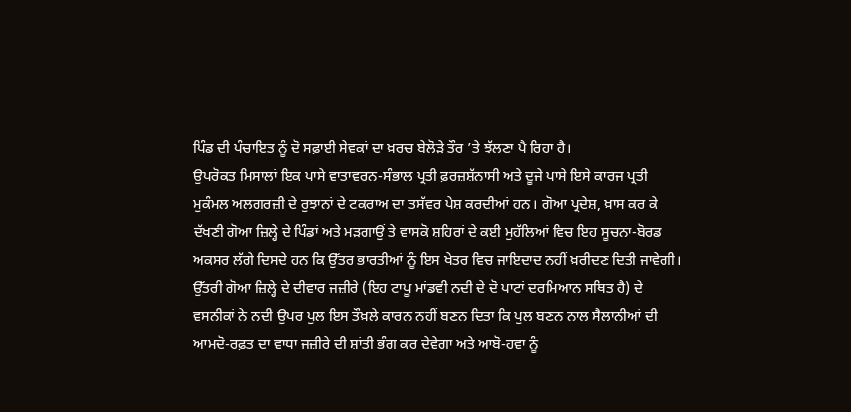ਪਿੰਡ ਦੀ ਪੰਚਾਇਤ ਨੂੰ ਦੋ ਸਫ਼ਾਈ ਸੇਵਕਾਂ ਦਾ ਖ਼ਰਚ ਬੇਲੋੜੇ ਤੌਰ ’ਤੇ ਝੱਲਣਾ ਪੈ ਰਿਹਾ ਹੈ।
ਉਪਰੋਕਤ ਮਿਸਾਲਾਂ ਇਕ ਪਾਸੇ ਵਾਤਾਵਰਨ-ਸੰਭਾਲ ਪ੍ਰਤੀ ਫ਼ਰਜ਼ਸ਼ੱਨਾਸੀ ਅਤੇ ਦੂਜੇ ਪਾਸੇ ਇਸੇ ਕਾਰਜ ਪ੍ਰਤੀ ਮੁਕੰਮਲ ਅਲਗਰਜ਼ੀ ਦੇ ਰੁਝਾਨਾਂ ਦੇ ਟਕਰਾਅ ਦਾ ਤਸੱਵਰ ਪੇਸ਼ ਕਰਦੀਆਂ ਹਨ। ਗੋਆ ਪ੍ਰਦੇਸ਼, ਖ਼ਾਸ ਕਰ ਕੇ ਦੱਖਣੀ ਗੋਆ ਜ਼ਿਲ੍ਹੇ ਦੇ ਪਿੰਡਾਂ ਅਤੇ ਮੜਗਾਉਂ ਤੇ ਵਾਸਕੋ ਸ਼ਹਿਰਾਂ ਦੇ ਕਈ ਮੁਹੱਲਿਆਂ ਵਿਚ ਇਹ ਸੂਚਨਾ-ਬੋਰਡ ਅਕਸਰ ਲੱਗੇ ਦਿਸਦੇ ਹਨ ਕਿ ਉੱਤਰ ਭਾਰਤੀਆਂ ਨੂੰ ਇਸ ਖੇਤਰ ਵਿਚ ਜਾਇਦਾਦ ਨਹੀਂ ਖ਼ਰੀਦਣ ਦਿਤੀ ਜਾਵੇਗੀ। ਉੱਤਰੀ ਗੋਆ ਜ਼ਿਲ੍ਹੇ ਦੇ ਦੀਵਾਰ ਜਜ਼ੀਰੇ (ਇਹ ਟਾਪੂ ਮਾਂਡਵੀ ਨਦੀ ਦੇ ਦੋ ਪਾਟਾਂ ਦਰਮਿਆਨ ਸਥਿਤ ਹੈ) ਦੇ ਵਸਨੀਕਾਂ ਨੇ ਨਦੀ ਉਪਰ ਪੁਲ ਇਸ ਤੌਖ਼ਲੇ ਕਾਰਨ ਨਹੀਂ ਬਣਨ ਦਿਤਾ ਕਿ ਪੁਲ ਬਣਨ ਨਾਲ ਸੈਲਾਨੀਆਂ ਦੀ ਆਮਦੋ-ਰਫ਼ਤ ਦਾ ਵਾਧਾ ਜਜ਼ੀਰੇ ਦੀ ਸ਼ਾਂਤੀ ਭੰਗ ਕਰ ਦੇਵੇਗਾ ਅਤੇ ਆਬੋ-ਹਵਾ ਨੂੰ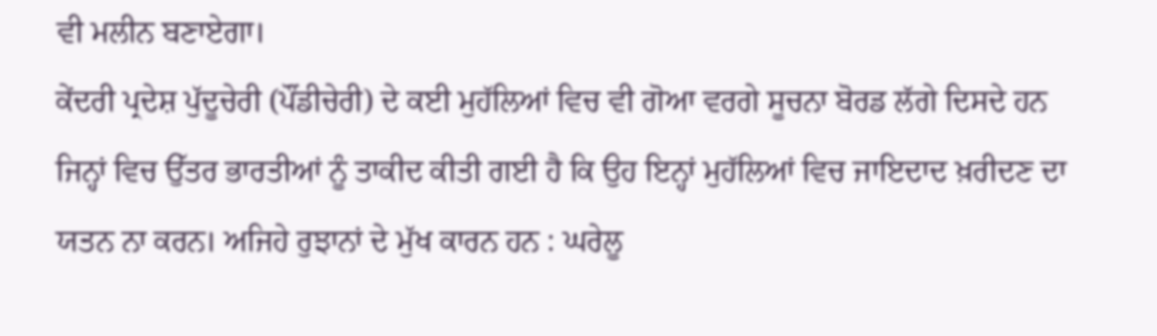ਵੀ ਮਲੀਨ ਬਣਾਏਗਾ।
ਕੇਂਦਰੀ ਪ੍ਰਦੇਸ਼ ਪੁੱਦੂਚੇਰੀ (ਪੌਂਡੀਚੇਰੀ) ਦੇ ਕਈ ਮੁਹੱਲਿਆਂ ਵਿਚ ਵੀ ਗੋਆ ਵਰਗੇ ਸੂਚਨਾ ਬੋਰਡ ਲੱਗੇ ਦਿਸਦੇ ਹਨ ਜਿਨ੍ਹਾਂ ਵਿਚ ਉੱਤਰ ਭਾਰਤੀਆਂ ਨੂੰ ਤਾਕੀਦ ਕੀਤੀ ਗਈ ਹੈ ਕਿ ਉਹ ਇਨ੍ਹਾਂ ਮੁਹੱਲਿਆਂ ਵਿਚ ਜਾਇਦਾਦ ਖ਼ਰੀਦਣ ਦਾ ਯਤਨ ਨਾ ਕਰਨ। ਅਜਿਹੇ ਰੁਝਾਨਾਂ ਦੇ ਮੁੱਖ ਕਾਰਨ ਹਨ : ਘਰੇਲੂ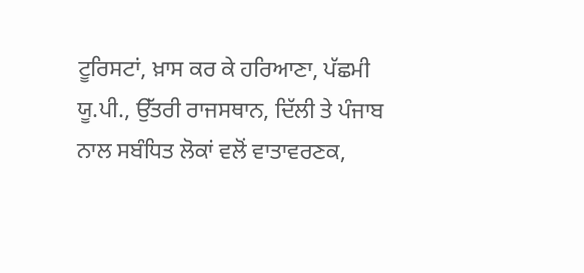ਟੂਰਿਸਟਾਂ, ਖ਼ਾਸ ਕਰ ਕੇ ਹਰਿਆਣਾ, ਪੱਛਮੀ ਯੂ.ਪੀ., ਉੱਤਰੀ ਰਾਜਸਥਾਨ, ਦਿੱਲੀ ਤੇ ਪੰਜਾਬ ਨਾਲ ਸਬੰਧਿਤ ਲੋਕਾਂ ਵਲੋਂ ਵਾਤਾਵਰਣਕ,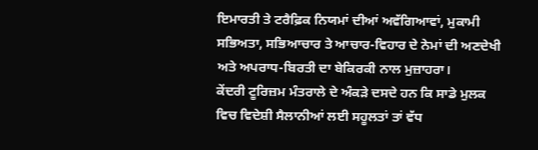ਇਮਾਰਤੀ ਤੇ ਟਰੈਫ਼ਿਕ ਨਿਯਮਾਂ ਦੀਆਂ ਅਵੱਗਿਆਵਾਂ, ਮੁਕਾਮੀ ਸਭਿਅਤਾ, ਸਭਿਆਚਾਰ ਤੇ ਆਚਾਰ-ਵਿਹਾਰ ਦੇ ਨੇਮਾਂ ਦੀ ਅਣਦੇਖੀ ਅਤੇ ਅਪਰਾਧ-ਬਿਰਤੀ ਦਾ ਬੇਕਿਰਕੀ ਨਾਲ ਮੁਜ਼ਾਹਰਾ।
ਕੇਂਦਰੀ ਟੂਰਿਜ਼ਮ ਮੰਤਰਾਲੇ ਦੇ ਅੰਕੜੇ ਦਸਦੇ ਹਨ ਕਿ ਸਾਡੇ ਮੁਲਕ ਵਿਚ ਵਿਦੇਸ਼ੀ ਸੈਲਾਨੀਆਂ ਲਈ ਸਹੂਲਤਾਂ ਤਾਂ ਵੱਧ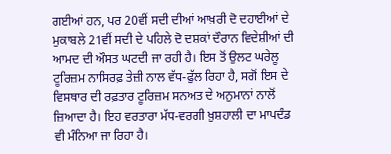ਗਈਆਂ ਹਨ, ਪਰ 20ਵੀਂ ਸਦੀ ਦੀਆਂ ਆਖ਼ਰੀ ਦੋ ਦਹਾਈਆਂ ਦੇ ਮੁਕਾਬਲੇ 21ਵੀਂ ਸਦੀ ਦੇ ਪਹਿਲੇ ਦੋ ਦਸ਼ਕਾਂ ਦੌਰਾਨ ਵਿਦੇਸ਼ੀਆਂ ਦੀ ਆਮਦ ਦੀ ਔਸਤ ਘਟਦੀ ਜਾ ਰਹੀ ਹੈ। ਇਸ ਤੋਂ ਉਲਟ ਘਰੇਲੂ ਟੂਰਿਜ਼ਮ ਨਾਸਿਰਫ਼ ਤੇਜ਼ੀ ਨਾਲ ਵੱਧ-ਫੁੱਲ ਰਿਹਾ ਹੈ, ਸਗੋਂ ਇਸ ਦੇ ਵਿਸਥਾਰ ਦੀ ਰਫ਼ਤਾਰ ਟੂਰਿਜ਼ਮ ਸਨਅਤ ਦੇ ਅਨੁਮਾਨਾਂ ਨਾਲੋਂ ਜ਼ਿਆਦਾ ਹੈ। ਇਹ ਵਰਤਾਰਾ ਮੱਧ-ਵਰਗੀ ਖ਼ੁਸ਼ਹਾਲੀ ਦਾ ਮਾਪਦੰਡ ਵੀ ਮੰਨਿਆ ਜਾ ਰਿਹਾ ਹੈ।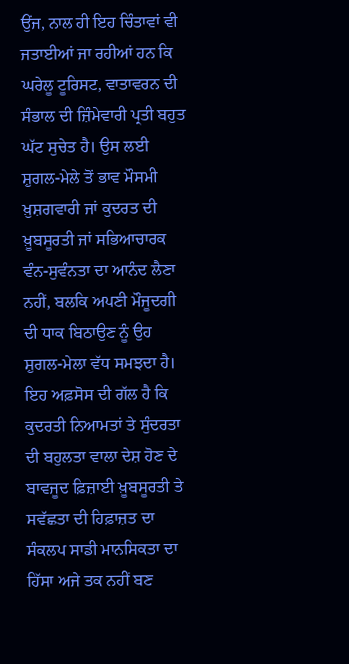ਉਂਜ, ਨਾਲ ਹੀ ਇਹ ਚਿੰਤਾਵਾਂ ਵੀ ਜਤਾਈਆਂ ਜਾ ਰਹੀਆਂ ਹਨ ਕਿ ਘਰੇਲੂ ਟੂਰਿਸਟ, ਵਾਤਾਵਰਨ ਦੀ ਸੰਭਾਲ ਦੀ ਜ਼ਿੰਮੇਵਾਰੀ ਪ੍ਰਤੀ ਬਹੁਤ ਘੱਟ ਸੁਚੇਤ ਹੈ। ਉਸ ਲਈ ਸ਼ੁਗਲ-ਮੇਲੇ ਤੋਂ ਭਾਵ ਮੌਸਮੀ ਖ਼ੁਸ਼ਗਵਾਰੀ ਜਾਂ ਕੁਦਰਤ ਦੀ ਖ਼ੂਬਸੂਰਤੀ ਜਾਂ ਸਭਿਆਚਾਰਕ ਵੰਨ-ਸੁਵੰਨਤਾ ਦਾ ਆਨੰਦ ਲੈਣਾ ਨਹੀਂ, ਬਲਕਿ ਅਪਣੀ ਮੌਜੂਦਗੀ ਦੀ ਧਾਕ ਬਿਠਾਉਣ ਨੂੰ ਉਹ ਸ਼ੁਗਲ-ਮੇਲਾ ਵੱਧ ਸਮਝਦਾ ਹੈ। ਇਹ ਅਫ਼ਸੋਸ ਦੀ ਗੱਲ ਹੈ ਕਿ ਕੁਦਰਤੀ ਨਿਆਮਤਾਂ ਤੇ ਸੁੰਦਰਤਾ ਦੀ ਬਹੁਲਤਾ ਵਾਲਾ ਦੇਸ਼ ਹੋਣ ਦੇ ਬਾਵਜੂਦ ਫ਼ਿਜ਼ਾਈ ਖ਼ੂਬਸੂਰਤੀ ਤੇ ਸਵੱਛਤਾ ਦੀ ਹਿਫ਼ਾਜ਼ਤ ਦਾ ਸੰਕਲਪ ਸਾਡੀ ਮਾਨਸਿਕਤਾ ਦਾ ਹਿੱਸਾ ਅਜੇ ਤਕ ਨਹੀਂ ਬਣ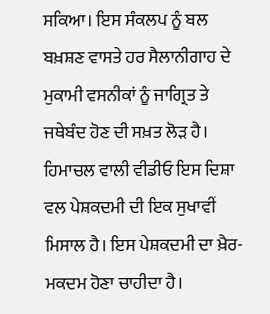ਸਕਿਆ। ਇਸ ਸੰਕਲਪ ਨੂੰ ਬਲ ਬਖ਼ਸ਼ਣ ਵਾਸਤੇ ਹਰ ਸੈਲਾਨੀਗਾਹ ਦੇ ਮੁਕਾਮੀ ਵਸਨੀਕਾਂ ਨੂੰ ਜਾਗ੍ਰਿਤ ਤੇ ਜਥੇਬੰਦ ਹੋਣ ਦੀ ਸਖ਼ਤ ਲੋੜ ਹੈ। ਹਿਮਾਚਲ ਵਾਲੀ ਵੀਡੀਓ ਇਸ ਦਿਸ਼ਾ ਵਲ ਪੇਸ਼ਕਦਮੀ ਦੀ ਇਕ ਸੁਖਾਵੀਂ ਮਿਸਾਲ ਹੈ। ਇਸ ਪੇਸ਼ਕਦਮੀ ਦਾ ਖ਼ੈਰ-ਮਕਦਮ ਹੋਣਾ ਚਾਹੀਦਾ ਹੈ।